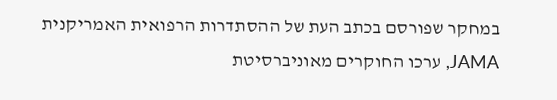במחקר שפורסם בכתב העת של ההסתדרות הרפואית האמריקנית JAMA, ערכו החוקרים מאוניברסיטת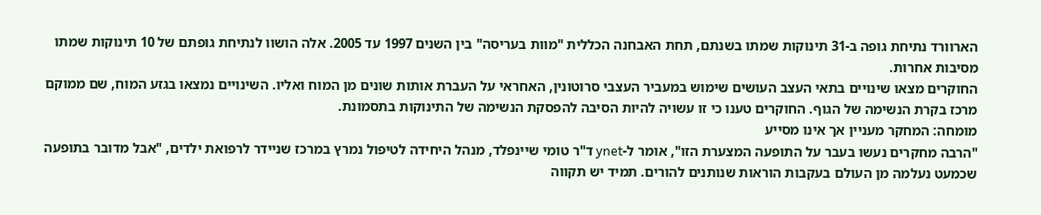הארוורד נתיחת גופה ב-31 תינוקות שמתו בשנתם, תחת האבחנה הכללית "מוות בעריסה" בין השנים 1997 עד 2005. אלה הושוו לנתיחת גופתם של 10 תינוקות שמתו מסיבות אחרות.
החוקרים מצאו שינויים בתאי העצב העושים שימוש במעביר העצבי סרוטונין, האחראי על העברת אותות שונים מן המוח ואליו. השינויים נמצאו בגזע המוח, שם ממוקם מרכז בקרת הנשימה של הגוף. החוקרים טענו כי זו עשויה להיות הסיבה להפסקת הנשימה של התינוקות בתסמונת.
מומחה: המחקר מעניין אך אינו מסייע
"הרבה מחקרים נעשו בעבר על התופעה המצערת הזו", אומר ל-ynet ד"ר טומי שיינפלד, מנהל היחידה לטיפול נמרץ במרכז שניידר לרפואת ילדים, "אבל מדובר בתופעה שכמעט נעלמה מן העולם בעקבות הוראות שנותנים להורים. תמיד יש תקווה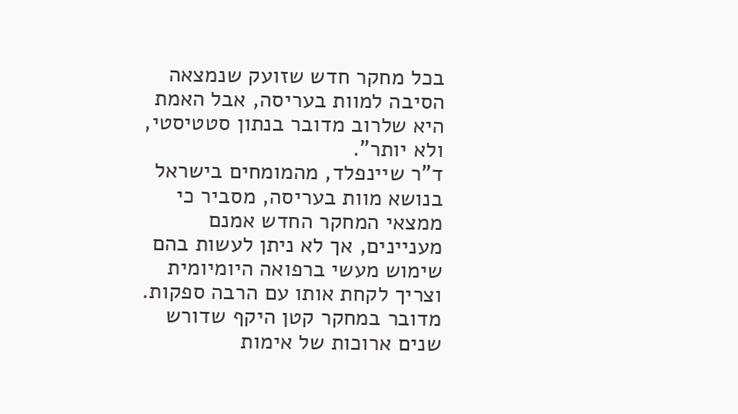בכל מחקר חדש שזועק שנמצאה הסיבה למוות בעריסה, אבל האמת היא שלרוב מדובר בנתון סטטיסטי, ולא יותר".
ד"ר שיינפלד, מהמומחים בישראל בנושא מוות בעריסה, מסביר כי ממצאי המחקר החדש אמנם מעניינים, אך לא ניתן לעשות בהם שימוש מעשי ברפואה היומיומית וצריך לקחת אותו עם הרבה ספקות. מדובר במחקר קטן היקף שדורש שנים ארוכות של אימות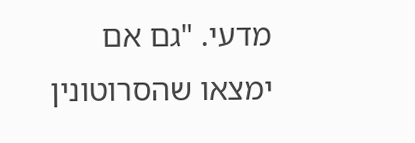מדעי. "גם אם ימצאו שהסרוטונין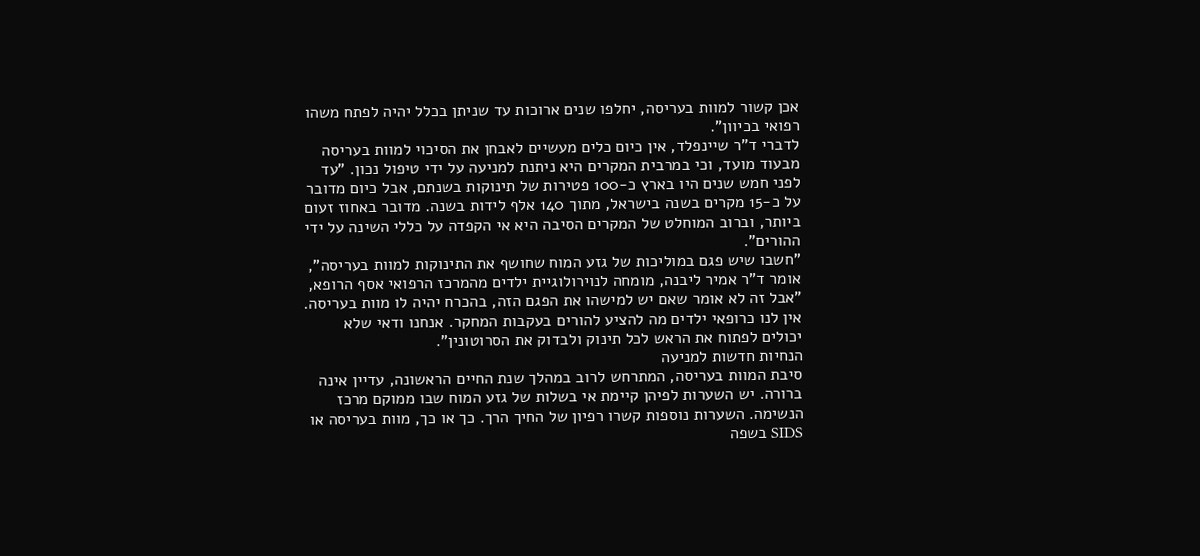אכן קשור למוות בעריסה, יחלפו שנים ארוכות עד שניתן בכלל יהיה לפתח משהו רפואי בכיוון".
לדברי ד"ר שיינפלד, אין כיום כלים מעשיים לאבחן את הסיכוי למוות בעריסה מבעוד מועד, וכי במרבית המקרים היא ניתנת למניעה על ידי טיפול נכון. "עד לפני חמש שנים היו בארץ כ-100 פטירות של תינוקות בשנתם, אבל כיום מדובר על כ-15 מקרים בשנה בישראל, מתוך 140 אלף לידות בשנה. מדובר באחוז זעום ביותר, וברוב המוחלט של המקרים הסיבה היא אי הקפדה על כללי השינה על ידי ההורים".
"חשבו שיש פגם במוליכות של גזע המוח שחושף את התינוקות למוות בעריסה", אומר ד"ר אמיר ליבנה, מומחה לנוירולוגיית ילדים מהמרכז הרפואי אסף הרופא, "אבל זה לא אומר שאם יש למישהו את הפגם הזה, בהכרח יהיה לו מוות בעריסה. אין לנו כרופאי ילדים מה להציע להורים בעקבות המחקר. אנחנו ודאי שלא יכולים לפתוח את הראש לכל תינוק ולבדוק את הסרוטונין".
הנחיות חדשות למניעה
סיבת המוות בעריסה, המתרחש לרוב במהלך שנת החיים הראשונה, עדיין אינה ברורה. יש השערות לפיהן קיימת אי בשלות של גזע המוח שבו ממוקם מרכז הנשימה. השערות נוספות קשרו רפיון של החיך הרך. כך או כך, מוות בעריסה או SIDS בשפה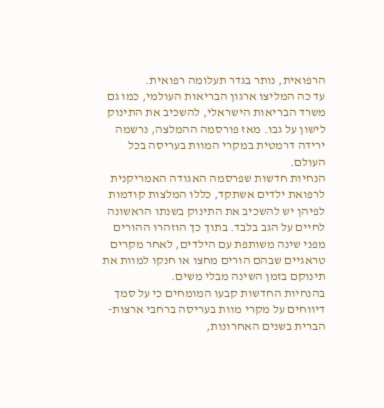הרפואית, נותר בגדר תעלומה רפואית.
עד כה המליצו ארגון הבריאות העולמי, כמו גם משרד הבריאות הישראלי, להשכיב את התינוק לישון על גבו. מאז פורסמה ההמלצה, נרשמה ירידה דרמטית במקרי המוות בעריסה בכל העולם.
הנחיות חדשות שפרסמה האגודה האמריקנית לרפואת ילדים אשתקד, כללו המלצות קודמות לפיהן יש להשכיב את התינוק בשנתו הראשונה לחיים על הגב בלבד. בתוך כך הוזהרו ההורים מפני שינה משותפת עם הילדים, לאחר מקרים טראגיים שבהם הורים מחצו או חנקו למוות את תינוקם בזמן השינה מבלי משים.
בהנחיות החדשות קבעו המומחים כי על סמך דיווחים על מקרי מוות בעריסה ברחבי ארצות-הברית בשנים האחרונות,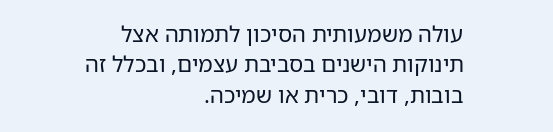עולה משמעותית הסיכון לתמותה אצל תינוקות הישנים בסביבת עצמים, ובכלל זה בובות, דובי, כרית או שמיכה.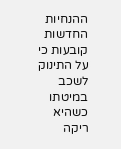ההנחיות החדשות קובעות כי על התינוק לשכב במיטתו כשהיא ריקה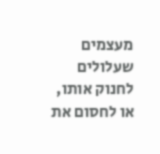מעצמים שעלולים לחנוק אותו, או לחסום את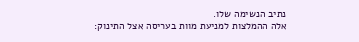נתיב הנשימה שלו.
אלה ההמלצות למניעת מוות בעריסה אצל התינוק: